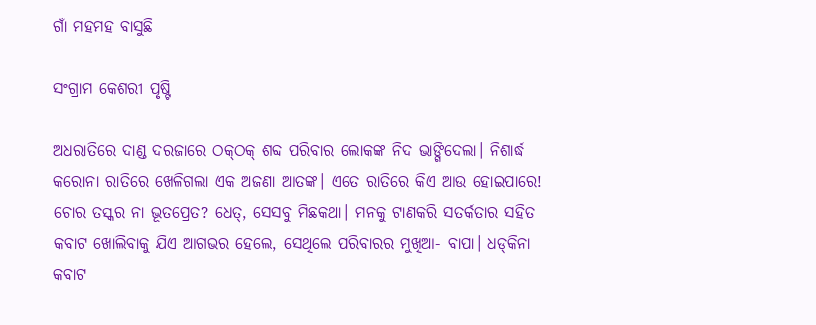ଗାଁ ମହମହ ବାସୁଛି

ସଂଗ୍ରାମ କେଶରୀ ପୃଷ୍ଟି

ଅଧରାତିରେ ଦାଣ୍ଡ ଦରଜାରେ ଠକ୍‌ଠକ୍‌ ଶବ୍ଦ ପରିବାର ଲୋକଙ୍କ ନିଦ ଭାଙ୍ଗିଦେଲା। ନିଶାର୍ଦ୍ଧ କରୋନା ରାତିରେ ଖେଳିଗଲା ଏକ ଅଜଣା ଆତଙ୍କ। ଏତେ ରାତିରେ କିଏ ଆଉ ହୋଇପାରେ! ଚୋର ତସ୍କର ନା ଭୂତପ୍ରେତ? ଧେତ୍‌, ସେସବୁ ମିଛକଥା। ମନକୁ ଟାଣକରି ସତର୍କତାର ସହିତ କବାଟ ଖୋଲିବାକୁ ଯିଏ ଆଗଭର ହେଲେ, ସେଥିଲେ ପରିବାରର ମୁଖିଆ- ବାପା। ଧଡ୍‌କିନା କବାଟ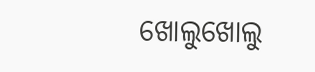ଖୋଲୁଖୋଲୁ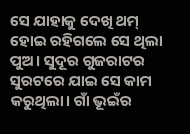ସେ ଯାହାକୁ ଦେଖି ଥମ୍‌ ହୋଇ ରହିଗଲେ ସେ ଥିଲା ପୁଅ। ସୁଦୂର ଗୁଜରାଟର ସୁରଟରେ ଯାଇ ସେ କାମ କରୁଥିଲା। ଗାଁ ଭୂଇଁର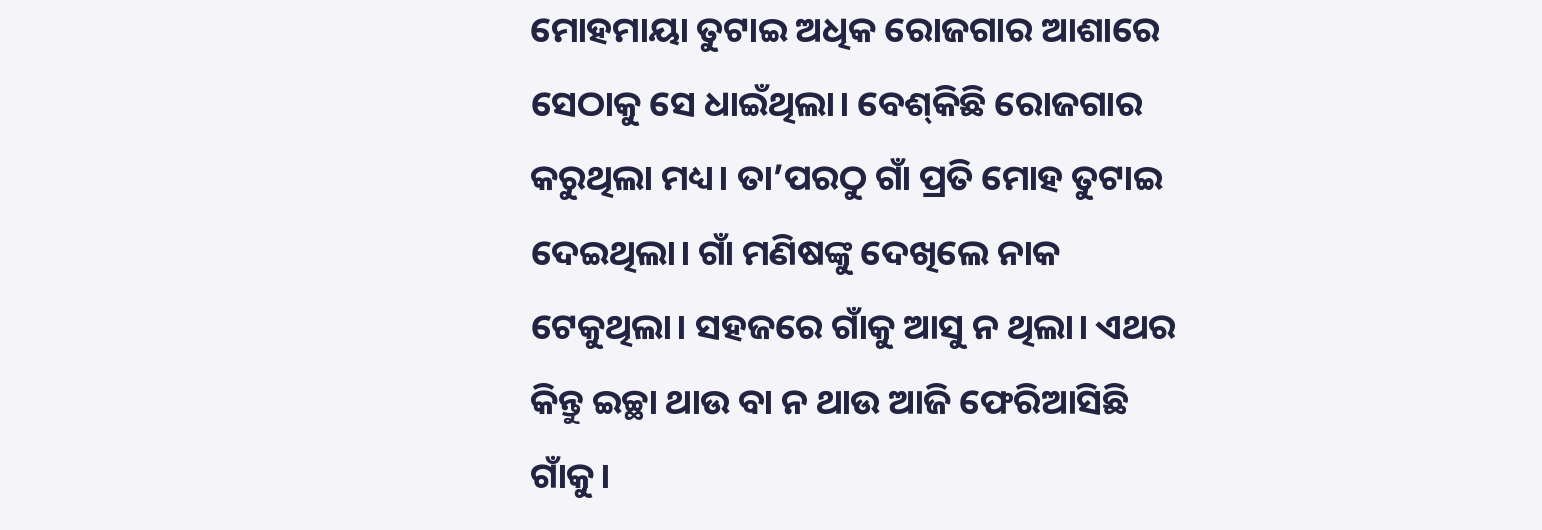ମୋହମାୟା ତୁଟାଇ ଅଧିକ ରୋଜଗାର ଆଶାରେ ସେଠାକୁ ସେ ଧାଇଁଥିଲା। ବେଶ୍‌କିଛି ରୋଜଗାର କରୁଥିଲା ମଧ୍ୟ। ତା’ପରଠୁ ଗାଁ ପ୍ରତି ମୋହ ତୁଟାଇ ଦେଇଥିଲା। ଗାଁ ମଣିଷଙ୍କୁ ଦେଖିଲେ ନାକ ଟେକୁଥିଲା। ସହଜରେ ଗାଁକୁ ଆସୁ ନ ଥିଲା। ଏଥର କିନ୍ତୁ ଇଚ୍ଛା ଥାଉ ବା ନ ଥାଉ ଆଜି ଫେରିଆସିଛି ଗାଁକୁ।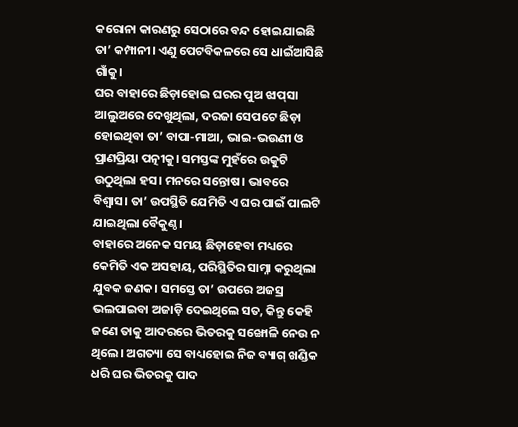କରୋନା କାରଣରୁ ସେଠାରେ ବନ୍ଦ ହୋଇଯାଇଛି ତା’ କମ୍ପାନୀ। ଏଣୁ ପେଟବିକଳରେ ସେ ଧାଇଁଆସିଛି ଗାଁକୁ।
ଘର ବାହାରେ ଛିଡ଼ାହୋଇ ଘରର ପୁଅ ଝାପ୍‌ସା ଆଲୁଅରେ ଦେଖୁଥିଲା, ଦରଜା ସେପଟେ ଛିଡ଼ା ହୋଇଥିବା ତା’ ବାପା-ମାଆ, ଭାଇ-ଭଉଣୀ ଓ ପ୍ରାଣପ୍ରିୟା ପତ୍ନୀକୁ। ସମସ୍ତଙ୍କ ମୁହଁରେ ଉକୁଟି ଉଠୁଥିଲା ହସ। ମନରେ ସନ୍ତୋଷ। ଭାବରେ ବିଶ୍ୱାସ। ତା’ ଉପସ୍ଥିତି ଯେମିତି ଏ ଘର ପାଇଁ ପାଲଟି ଯାଇଥିଲା ବୈକୁଣ୍ଠ।
ବାହାରେ ଅନେକ ସମୟ ଛିଡ଼ାହେବା ମଧ୍ୟରେ କେମିତି ଏକ ଅସହାୟ, ପରିସ୍ଥିତିର ସାମ୍ନା କରୁଥିଲା ଯୁବକ ଜଣକ। ସମସ୍ତେ ତା’ ଉପରେ ଅଜସ୍ର ଭଲପାଇବା ଅଜାଡ଼ି ଦେଇଥିଲେ ସତ, କିନ୍ତୁ କେହି ଜଣେ ତାକୁ ଆଦରରେ ଭିତରକୁ ସଙ୍ଖୋଳି ନେଉ ନ ଥିଲେ। ଅଗତ୍ୟା ସେ ବାଧ୍ୟହୋଇ ନିଜ ବ୍ୟାଗ୍‌ ଖଣ୍ଡିକ ଧରି ଘର ଭିତରକୁ ପାଦ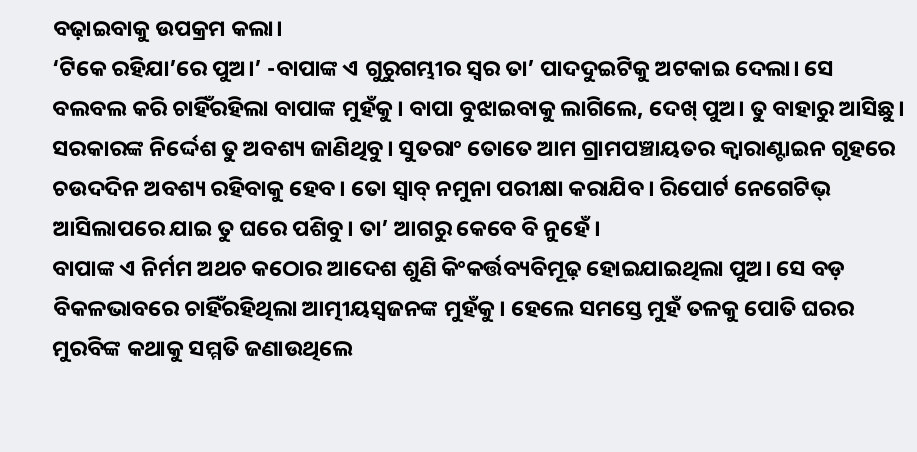ବଢ଼ାଇବାକୁ ଉପକ୍ରମ କଲା।
‘ଟିକେ ରହିଯା’ରେ ପୁଅ।’ -ବାପାଙ୍କ ଏ ଗୁରୁଗମ୍ଭୀର ସ୍ବର ତା’ ପାଦଦୁଇଟିକୁ ଅଟକାଇ ଦେଲା। ସେ ବଲବଲ କରି ଚାହିଁରହିଲା ବାପାଙ୍କ ମୁହଁକୁ। ବାପା ବୁଝାଇବାକୁ ଲାଗିଲେ, ଦେଖ୍‌ ପୁଅ। ତୁ ବାହାରୁ ଆସିଛୁ। ସରକାରଙ୍କ ନିର୍ଦ୍ଦେଶ ତୁ ଅବଶ୍ୟ ଜାଣିଥିବୁ। ସୁତରାଂ ତୋତେ ଆମ ଗ୍ରାମପଞ୍ଚାୟତର କ୍ୱାରାଣ୍ଟାଇନ ଗୃହରେ ଚଉଦଦିନ ଅବଶ୍ୟ ରହିବାକୁ ହେବ। ତୋ ସ୍ବାବ୍‌ ନମୁନା ପରୀକ୍ଷା କରାଯିବ। ରିପୋର୍ଟ ନେଗେଟିଭ୍‌ ଆସିଲାପରେ ଯାଇ ତୁ ଘରେ ପଶିବୁ। ତା’ ଆଗରୁ କେବେ ବି ନୁହେଁ।
ବାପାଙ୍କ ଏ ନିର୍ମମ ଅଥଚ କଠୋର ଆଦେଶ ଶୁଣି କିଂକର୍ତ୍ତବ୍ୟବିମୂଢ଼ ହୋଇଯାଇଥିଲା ପୁଅ। ସେ ବଡ଼ ବିକଳଭାବରେ ଚାହିଁରହିଥିଲା ଆତ୍ମୀୟସ୍ବଜନଙ୍କ ମୁହଁକୁ। ହେଲେ ସମସ୍ତେ ମୁହଁ ତଳକୁ ପୋତି ଘରର ମୁରବିଙ୍କ କଥାକୁ ସମ୍ମତି ଜଣାଉଥିଲେ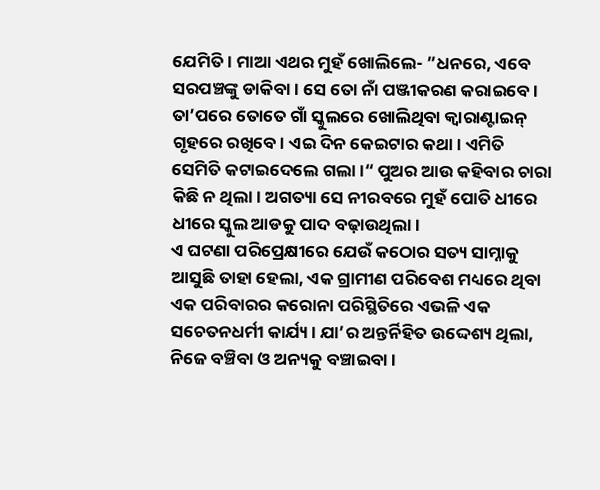ଯେମିତି। ମାଆ ଏଥର ମୁହଁ ଖୋଲିଲେ- ”ଧନରେ, ଏବେ ସରପଞ୍ଚଙ୍କୁ ଡାକିବା। ସେ ତୋ ନାଁ ପଞ୍ଜୀକରଣ କରାଇବେ। ତା’ପରେ ତୋତେ ଗାଁ ସ୍କୁଲରେ ଖୋଲିଥିବା କ୍ୱାରାଣ୍ଟାଇନ୍‌ ଗୃହରେ ରଖିବେ। ଏଇ ଦିନ କେଇଟାର କଥା। ଏମିତି ସେମିତି କଟାଇଦେଲେ ଗଲା।“ ପୁଅର ଆଉ କହିବାର ଚାରା କିଛି ନ ଥିଲା। ଅଗତ୍ୟା ସେ ନୀରବରେ ମୁହଁ ପୋତି ଧୀରେ ଧୀରେ ସ୍କୁଲ ଆଡକୁ ପାଦ ବଢ଼ାଉଥିଲା।
ଏ ଘଟଣା ପରିପ୍ରେକ୍ଷୀରେ ଯେଉଁ କଠୋର ସତ୍ୟ ସାମ୍ନାକୁ ଆସୁଛି ତାହା ହେଲା, ଏକ ଗ୍ରାମୀଣ ପରିବେଶ ମଧ୍ୟରେ ଥିବା ଏକ ପରିବାରର କରୋନା ପରିସ୍ଥିତିରେ ଏଭଳି ଏକ ସଚେତନଧର୍ମୀ କାର୍ଯ୍ୟ। ଯା’ର ଅନ୍ତର୍ନିହିତ ଉଦ୍ଦେଶ୍ୟ ଥିଲା, ନିଜେ ବଞ୍ଚିବା ଓ ଅନ୍ୟକୁ ବଞ୍ଚାଇବା।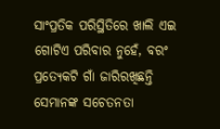ସାଂପ୍ରତିକ ପରିସ୍ଥିତିରେ ଖାଲି ଏଇ ଗୋଟିଏ ପରିବାର ନୁହେଁ, ବରଂ ପ୍ରତ୍ୟେକଟି ଗାଁ ଜାରିରଖିଛନ୍ତି ସେମାନଙ୍କ ସଚେତନତା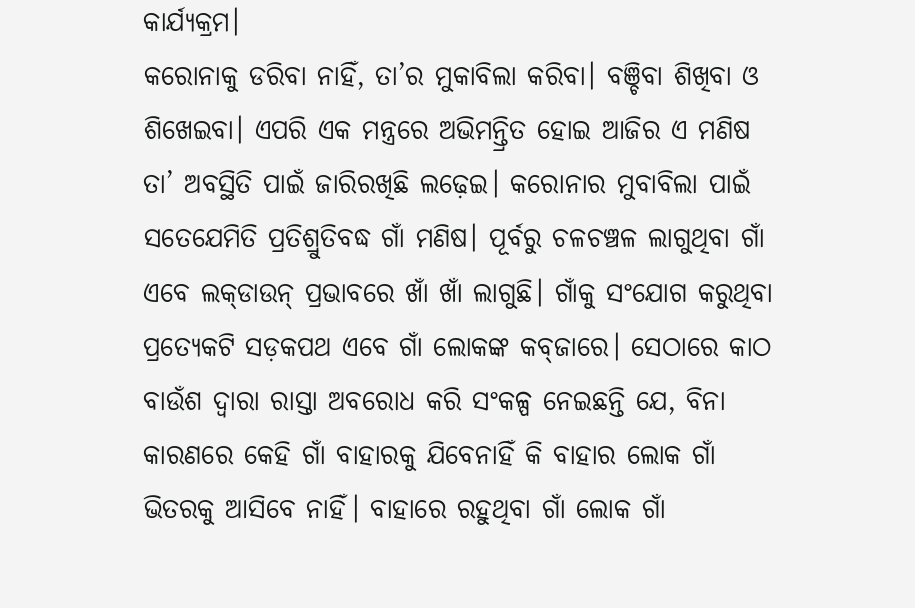କାର୍ଯ୍ୟକ୍ରମ।
କରୋନାକୁ ଡରିବା ନାହିଁ, ତା’ର ମୁକାବିଲା କରିବା। ବଞ୍ଚିବା ଶିଖିବା ଓ ଶିଖେଇବା। ଏପରି ଏକ ମନ୍ତ୍ରରେ ଅଭିମନ୍ତ୍ରିତ ହୋଇ ଆଜିର ଏ ମଣିଷ ତା’ ଅବସ୍ଥିତି ପାଇଁ ଜାରିରଖିଛି ଲଢ଼େଇ। କରୋନାର ମୁବାବିଲା ପାଇଁ ସତେଯେମିତି ପ୍ରତିଶ୍ରୁତିବଦ୍ଧ ଗାଁ ମଣିଷ। ପୂର୍ବରୁ ଚଳଚଞ୍ଚଳ ଲାଗୁଥିବା ଗାଁ ଏବେ ଲକ୍‌ଡାଉନ୍‌ ପ୍ରଭାବରେ ଖାଁ ଖାଁ ଲାଗୁଛି। ଗାଁକୁ ସଂଯୋଗ କରୁଥିବା ପ୍ରତ୍ୟେକଟି ସଡ଼କପଥ ଏବେ ଗାଁ ଲୋକଙ୍କ କବ୍‌ଜାରେ। ସେଠାରେ କାଠ ବାଉଁଶ ଦ୍ୱାରା ରାସ୍ତା ଅବରୋଧ କରି ସଂକଳ୍ପ ନେଇଛନ୍ତି ଯେ, ବିନା କାରଣରେ କେହି ଗାଁ ବାହାରକୁ ଯିବେନାହିଁ କି ବାହାର ଲୋକ ଗାଁ ଭିତରକୁ ଆସିବେ ନାହିଁ। ବାହାରେ ରହୁଥିବା ଗାଁ ଲୋକ ଗାଁ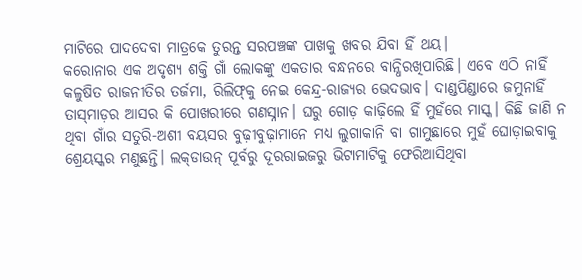ମାଟିରେ ପାଦଦେବା ମାତ୍ରକେ ତୁରନ୍ତ ସରପଞ୍ଚଙ୍କ ପାଖକୁ ଖବର ଯିବା ହିଁ ଥୟ।
କରୋନାର ଏକ ଅଦୃଶ୍ୟ ଶକ୍ତି ଗାଁ ଲୋକଙ୍କୁ ଏକତାର ବନ୍ଧନରେ ବାନ୍ଧିରଖିପାରିଛି। ଏବେ ଏଠି ନାହିଁ କଳୁଷିତ ରାଜନୀତିର ତର୍ଜମା, ରିଲିଫ୍‌କୁ ନେଇ କେନ୍ଦ୍ର-ରାଜ୍ୟର ଭେଦଭାବ। ଦାଣ୍ଡପିଣ୍ଡାରେ ଜମୁନାହିଁ ତାସ୍‌ମାଡ଼ର ଆସର କି ପୋଖରୀରେ ଗଣସ୍ନାନ। ଘରୁ ଗୋଡ଼ କାଢ଼ିଲେ ହିଁ ମୁହଁରେ ମାସ୍କ। କିଛି ଜାଣି ନ ଥିବା ଗାଁର ସତୁରି-ଅଶୀ ବୟସର ବୁଢ଼ୀବୁଢ଼ାମାନେ ମଧ୍ୟ ଲୁଗାକାନି ବା ଗାମୁଛାରେ ମୁହଁ ଘୋଡ଼ାଇବାକୁ ଶ୍ରେୟସ୍କର ମଣୁଛନ୍ତି। ଲକ୍‌ଡାଉନ୍‌ ପୂର୍ବରୁ ଦୂରରାଇଜରୁ ଭିଟାମାଟିକୁ ଫେରିଆସିଥିବା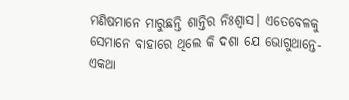ମଣିଷମାନେ ମାରୁଛନ୍ତି ଶାନ୍ତିର ନିଃଶ୍ୱାସ। ଏତେବେଳକୁ ସେମାନେ ବାହାରେ ଥିଲେ କି ଦଶା ଯେ ଭୋଗୁଥାନ୍ତେ- ଏକଥା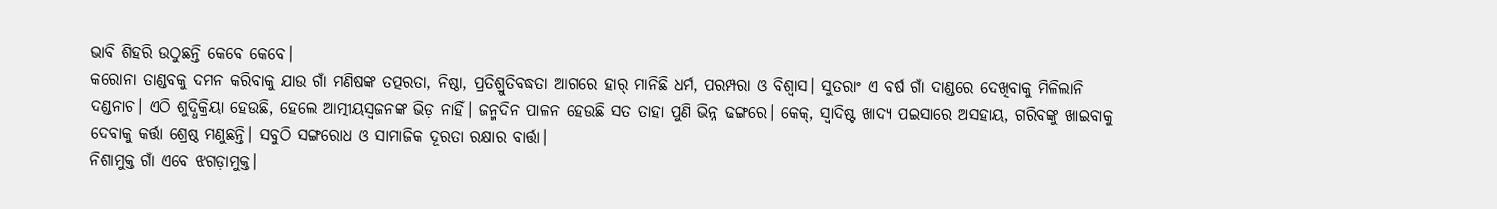ଭାବି ଶିହରି ଉଠୁଛନ୍ତି କେବେ କେବେ।
କରୋନା ତାଣ୍ଡବକୁ ଦମନ କରିବାକୁ ଯାଉ ଗାଁ ମଣିଷଙ୍କ ତତ୍ପରତା, ନିଷ୍ଠା, ପ୍ରତିଶ୍ରୁତିବଦ୍ଧତା ଆଗରେ ହାର୍‌ ମାନିଛି ଧର୍ମ, ପରମ୍ପରା ଓ ବିଶ୍ୱାସ। ସୁତରାଂ ଏ ବର୍ଷ ଗାଁ ଦାଣ୍ଡରେ ଦେଖିବାକୁ ମିଳିଲାନି ଦଣ୍ଡନାଚ। ଏଠି ଶୁଦ୍ଧିକ୍ରିୟା ହେଉଛି, ହେଲେ ଆତ୍ମୀୟସ୍ବଜନଙ୍କ ଭିଡ଼ ନାହିଁ। ଜନ୍ମଦିନ ପାଳନ ହେଉଛି ସତ ତାହା ପୁଣି ଭିନ୍ନ ଢଙ୍ଗରେ। କେକ୍‌, ସ୍ବାଦିଷ୍ଟ ଖାଦ୍ୟ ପଇସାରେ ଅସହାୟ, ଗରିବଙ୍କୁ ଖାଇବାକୁ ଦେବାକୁ କର୍ତ୍ତା ଶ୍ରେଷ୍ଠ ମଣୁଛନ୍ତି। ସବୁଠି ସଙ୍ଗରୋଧ ଓ ସାମାଜିକ ଦୂରତା ରକ୍ଷାର ବାର୍ତ୍ତା।
ନିଶାମୁକ୍ତ ଗାଁ ଏବେ ଝଗଡ଼ାମୁକ୍ତ।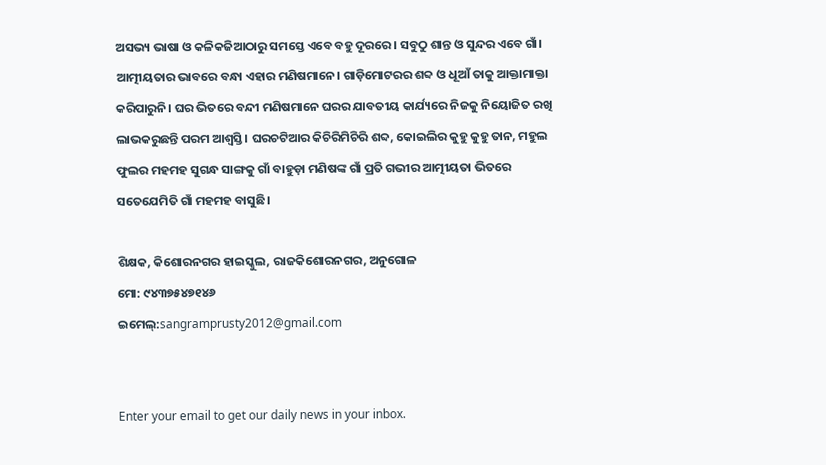ଅସଭ୍ୟ ଭାଷା ଓ କଳିକଜିଆଠାରୁ ସମସ୍ତେ ଏବେ ବହୁ ଦୂରରେ। ସବୁଠୁ ଶାନ୍ତ ଓ ସୁନ୍ଦର ଏବେ ଗାଁ। ଆତ୍ମୀୟତାର ଭାବରେ ବନ୍ଧା ଏହାର ମଣିଷମାନେ। ଗାଡ଼ିମୋଟରର ଶବ୍ଦ ଓ ଧୂଆଁ ତାକୁ ଆକ୍ତାମାକ୍ତା କରିପାରୁନି। ଘର ଭିତରେ ବନ୍ଦୀ ମଣିଷମାନେ ଘରର ଯାବତୀୟ କାର୍ଯ୍ୟରେ ନିଜକୁ ନିୟୋଜିତ ରଖି ଲାଭକରୁଛନ୍ତି ପରମ ଆଶ୍ୱସ୍ତି। ଘରଚଟିଆର କିଚିରିମିଚିରି ଶବ୍ଦ, କୋଇଲିର କୁହୁ କୁହୁ ତାନ, ମହୁଲ ଫୁଲର ମହମହ ସୁଗନ୍ଧ ସାଙ୍ଗକୁ ଗାଁ ବାହୁଡ଼ା ମଣିଷଙ୍କ ଗାଁ ପ୍ରତି ଗଭୀର ଆତ୍ମୀୟତା ଭିତରେ ସତେଯେମିତି ଗାଁ ମହମହ ବାସୁଛି।

ଶିକ୍ଷକ, କିଶୋରନଗର ହାଇସ୍କୁଲ, ରାଜକିଶୋରନଗର, ଅନୁଗୋଳ
ମୋ: ୯୪୩୭୫୪୭୧୪୬
ଇମେଲ୍‌:sangramprusty2012@gmail.com


Enter your email to get our daily news in your inbox.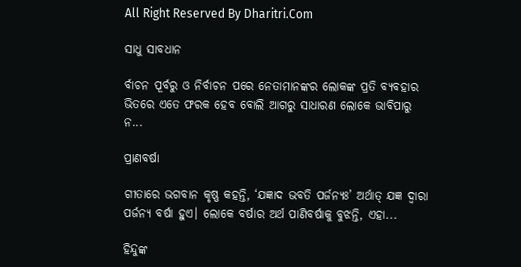All Right Reserved By Dharitri.Com

ସାଧୁ ସାବଧାନ

ର୍ବାଚନ ପୂର୍ବରୁ ଓ ନିର୍ବାଚନ ପରେ ନେତାମାନଙ୍କର ଲୋକଙ୍କ ପ୍ରତି ବ୍ୟବହାର ଭିତରେ ଏତେ ଫରକ ହେବ ବୋଲି ଆଗରୁ ସାଧାରଣ ଲୋକେ ଭାବିପାରୁ ନ...

ପ୍ରାଣବର୍ଷା

ଗୀତାରେ ଭଗବାନ କୃଷ୍ଣ କହନ୍ତି, ‘ଯଜ୍ଞାଦ ଭବତି ପର୍ଜନ୍ୟଃ’ ଅର୍ଥାତ୍‌ ଯଜ୍ଞ ଦ୍ୱାରା ପର୍ଜନ୍ୟ ବର୍ଷା ହୁଏ। ଲୋକେ ବର୍ଷାର ଅର୍ଥ ପାଣିବର୍ଷାକୁ ବୁଝନ୍ତି, ଏହା...

ହିନ୍ଦୁଙ୍କ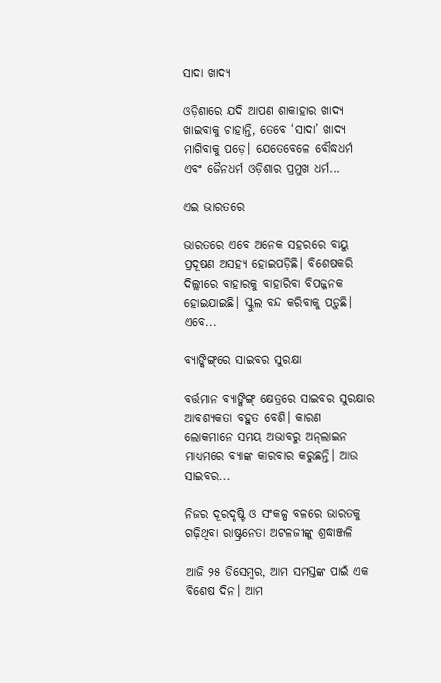ସାଦା ଖାଦ୍ୟ

ଓଡ଼ିଶାରେ ଯଦି ଆପଣ ଶାକାହାର ଖାଦ୍ୟ ଖାଇବାକୁ ଚାହାନ୍ତି, ତେବେ ‘ସାଦା’ ଖାଦ୍ୟ ମାଗିବାକୁ ପଡ଼େ। ଯେତେବେଳେ ବୌଦ୍ଧଧର୍ମ ଏବଂ ଜୈନଧର୍ମ ଓଡ଼ିଶାର ପ୍ରମୁଖ ଧର୍ମ...

ଏଇ ଭାରତରେ

ଭାରତରେ ଏବେ ଅନେକ ସହରରେ ବାୟୁ ପ୍ରଦୂଷଣ ଅସହ୍ୟ ହୋଇପଡ଼ିଛି। ବିଶେଷକରି ଦିଲ୍ଲୀରେ ବାହାରକୁ ବାହାରିବା ବିପଜ୍ଜନକ ହୋଇଯାଇଛି। ସ୍କୁଲ ବନ୍ଦ କରିବାକୁ ପଡ଼ୁଛି। ଏବେ...

ବ୍ୟାଙ୍କିଙ୍ଗ୍‌ରେ ସାଇବର ସୁରକ୍ଷା

ବର୍ତ୍ତମାନ ବ୍ୟାଙ୍କିଙ୍ଗ୍‌ କ୍ଷେତ୍ରରେ ସାଇବର ସୁରକ୍ଷାର ଆବଶ୍ୟକତା ବହୁତ ବେଶି। କାରଣ ଲୋକମାନେ ସମୟ ଅଭାବରୁ ଅନ୍‌ଲାଇନ ମାଧ୍ୟମରେ ବ୍ୟାଙ୍କ କାରବାର କରୁଛନ୍ତି। ଆଉ ସାଇବର...

ନିଜର ଦୂରଦୃଷ୍ଟି ଓ ସଂକଳ୍ପ ବଳରେ ଭାରତକୁ ଗଢ଼ିଥିବା ରାଷ୍ଟ୍ରନେତା ଅଟଳଜୀଙ୍କୁ ଶ୍ରଦ୍ଧାଞ୍ଜଳି

ଆଜି ୨୫ ଡିସେମ୍ବର, ଆମ ସମସ୍ତଙ୍କ ପାଇଁ ଏକ ବିଶେଷ ଦିନ। ଆମ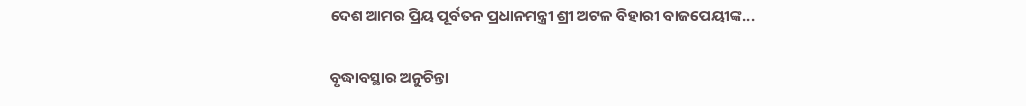ଦେଶ ଆମର ପ୍ରିୟ ପୂର୍ବତନ ପ୍ରଧାନମନ୍ତ୍ରୀ ଶ୍ରୀ ଅଟଳ ବିହାରୀ ବାଜପେୟୀଙ୍କ...

ବୃଦ୍ଧାବସ୍ଥାର ଅନୁଚିନ୍ତା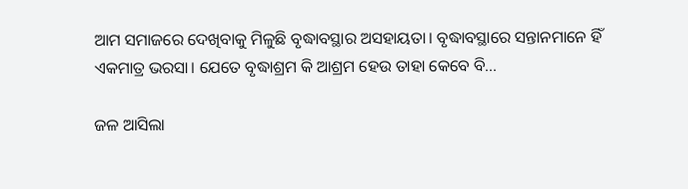ଆମ ସମାଜରେ ଦେଖିବାକୁ ମିଳୁଛି ବୃଦ୍ଧାବସ୍ଥାର ଅସହାୟତା। ବୃଦ୍ଧାବସ୍ଥାରେ ସନ୍ତାନମାନେ ହିଁ ଏକମାତ୍ର ଭରସା। ଯେତେ ବୃଦ୍ଧାଶ୍ରମ କି ଆଶ୍ରମ ହେଉ ତାହା କେବେ ବି...

ଜଳ ଆସିଲା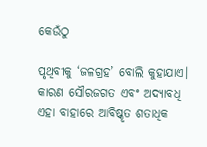କେଉଁଠୁ

ପୃଥିବୀକୁ ‘ଜଳଗ୍ରହ’ ବୋଲି କୁହାଯାଏ। କାରଣ ସୌରଜଗତ ଏବଂ ଅଦ୍ୟାବଧି ଏହା ବାହାରେ ଆବିଷ୍କୃତ ଶତାଧିକ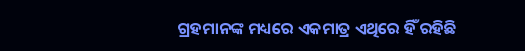ଗ୍ରହମାନଙ୍କ ମଧ୍ୟରେ ଏକମାତ୍ର ଏଥିରେ ହିଁ ରହିଛି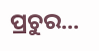ପ୍ରଚୁର...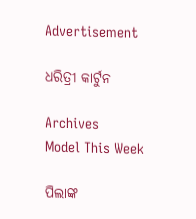Advertisement

ଧରିତ୍ରୀ କାର୍ଟୁନ

Archives
Model This Week

ପିଲାଙ୍କ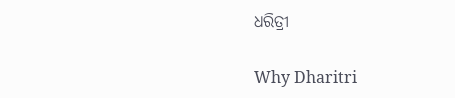ଧରିତ୍ରୀ

Why Dharitri